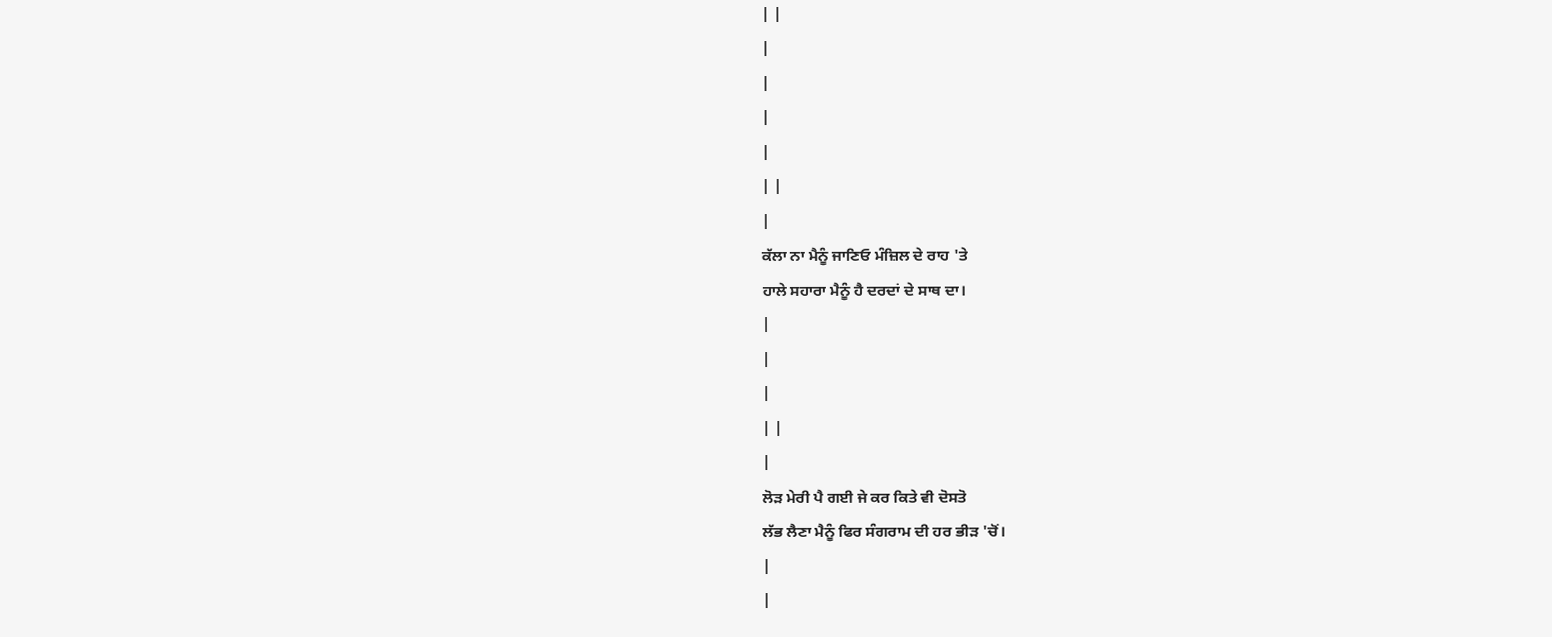| |
|
|
|
|
| |
|
ਕੱਲਾ ਨਾ ਮੈਨੂੰ ਜਾਣਿਓ ਮੰਜ਼ਿਲ ਦੇ ਰਾਹ 'ਤੇ
ਹਾਲੇ ਸਹਾਰਾ ਮੈਨੂੰ ਹੈ ਦਰਦਾਂ ਦੇ ਸਾਥ ਦਾ।
|
|
|
| |
|
ਲੋੜ ਮੇਰੀ ਪੈ ਗਈ ਜੇ ਕਰ ਕਿਤੇ ਵੀ ਦੋਸਤੋ
ਲੱਭ ਲੈਣਾ ਮੈਨੂੰ ਫਿਰ ਸੰਗਰਾਮ ਦੀ ਹਰ ਭੀੜ 'ਚੋਂ।
|
|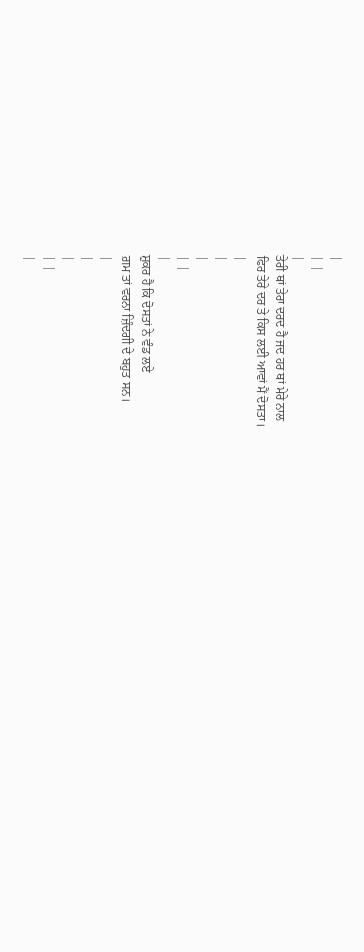|
| |
|
ਤੇਰੀ ਥਾਂ ਤੇਰਾ ਦਰਦ ਹੈ ਜਦ ਹਰ ਥਾਂ ਮੇਰੇ ਨਾਲ
ਫਿਰ ਤੇਰੇ ਦਰ ਤੇ ਕਿਸ ਲਈ ਆਵਾਂ ਮੈਂ ਦੋਸਤਾ।
|
|
|
| |
|
ਸ਼ੁਕਰ ਹੈ ਕਿ ਦੋਸਤਾਂ ਨੇ ਵੰਡ ਲਏ
ਗ਼ਮ ਤਾਂ ਵਰਨਾ ਜ਼ਿੰਦਗੀ ਦੇ ਬਹੁਤ ਸਨ।
|
|
|
| |
|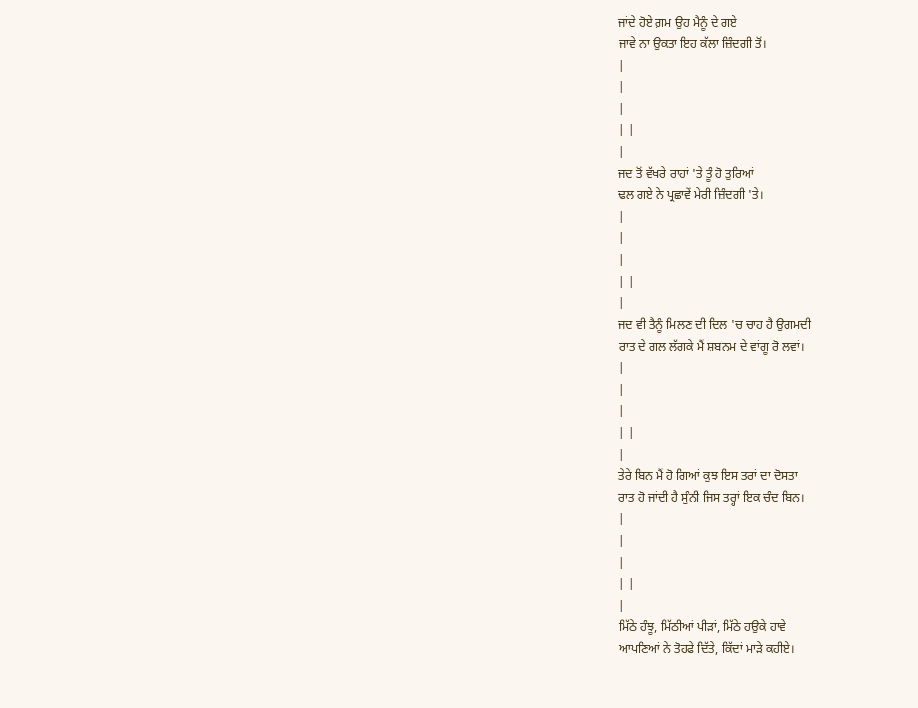ਜਾਂਦੇ ਹੋਏ ਗ਼ਮ ਉਹ ਮੈਨੂੰ ਦੇ ਗਏ
ਜਾਵੇ ਨਾ ਉਕਤਾ ਇਹ ਕੱਲਾ ਜ਼ਿੰਦਗੀ ਤੋਂ।
|
|
|
| |
|
ਜਦ ਤੋਂ ਵੱਖਰੇ ਰਾਹਾਂ 'ਤੇ ਤੂੰ ਹੋ ਤੁਰਿਆਂ
ਢਲ ਗਏ ਨੇ ਪ੍ਰਛਾਵੇਂ ਮੇਰੀ ਜ਼ਿੰਦਗੀ 'ਤੇ।
|
|
|
| |
|
ਜਦ ਵੀ ਤੈਨੂੰ ਮਿਲਣ ਦੀ ਦਿਲ 'ਚ ਚਾਹ ਹੈ ਉਗਮਦੀ
ਰਾਤ ਦੇ ਗਲ ਲੱਗਕੇ ਮੈਂ ਸ਼ਬਨਮ ਦੇ ਵਾਂਗੂ ਰੋ ਲਵਾਂ।
|
|
|
| |
|
ਤੇਰੇ ਬਿਨ ਮੈਂ ਹੋ ਗਿਆਂ ਕੁਝ ਇਸ ਤਰਾਂ ਦਾ ਦੋਸਤਾ
ਰਾਤ ਹੋ ਜਾਂਦੀ ਹੈ ਸੁੰਨੀ ਜਿਸ ਤਰ੍ਹਾਂ ਇਕ ਚੰਦ ਬਿਨ।
|
|
|
| |
|
ਮਿੱਠੇ ਹੰਝੂ, ਮਿੱਠੀਆਂ ਪੀੜਾਂ, ਮਿੱਠੇ ਹਉਕੇ ਹਾਵੇ
ਆਪਣਿਆਂ ਨੇ ਤੋਹਫੇ ਦਿੱਤੇ, ਕਿੱਦਾਂ ਮਾੜੇ ਕਹੀਏ।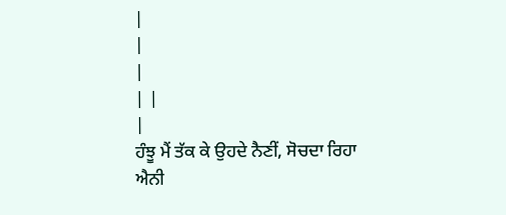|
|
|
| |
|
ਹੰਝੂ ਮੈਂ ਤੱਕ ਕੇ ਉਹਦੇ ਨੈਣੀਂ, ਸੋਚਦਾ ਰਿਹਾ
ਐਨੀ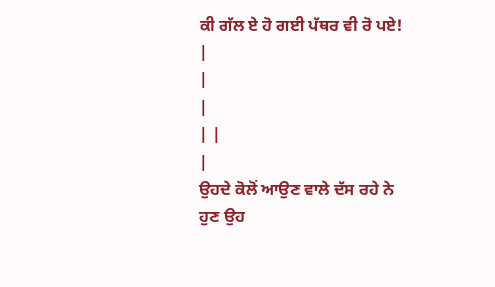ਕੀ ਗੱਲ ਏ ਹੋ ਗਈ ਪੱਥਰ ਵੀ ਰੋ ਪਏ!
|
|
|
| |
|
ਉਹਦੇ ਕੋਲੋਂ ਆਉਣ ਵਾਲੇ ਦੱਸ ਰਹੇ ਨੇ
ਹੁਣ ਉਹ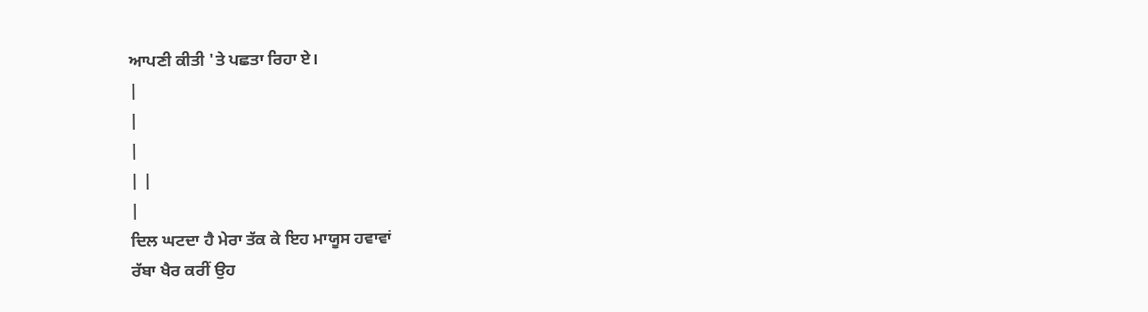ਆਪਣੀ ਕੀਤੀ 'ਤੇ ਪਛਤਾ ਰਿਹਾ ਏ।
|
|
|
| |
|
ਦਿਲ ਘਟਦਾ ਹੈ ਮੇਰਾ ਤੱਕ ਕੇ ਇਹ ਮਾਯੂਸ ਹਵਾਵਾਂ
ਰੱਬਾ ਖੈਰ ਕਰੀਂ ਉਹ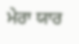ਮੇਰਾ ਯਾਰ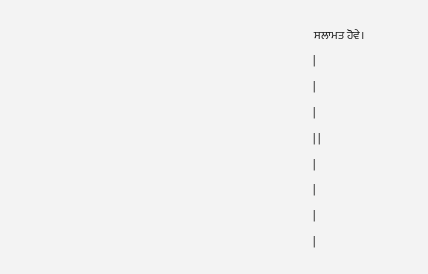ਸਲਾਮਤ ਹੋਵੇ।
|
|
|
| |
|
|
|
|